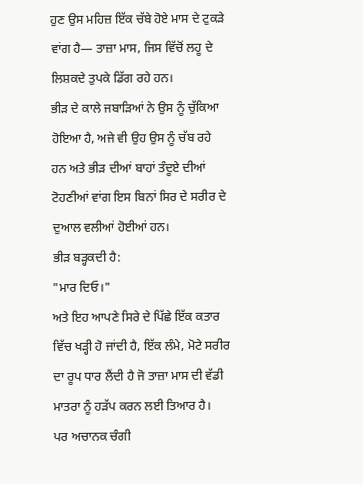ਹੁਣ ਉਸ ਮਹਿਜ਼ ਇੱਕ ਚੱਬੇ ਹੋਏ ਮਾਸ ਦੇ ਟੁਕੜੇ ਵਾਂਗ ਹੈ— ਤਾਜ਼ਾ ਮਾਸ, ਜਿਸ ਵਿੱਚੋਂ ਲਹੂ ਦੇ ਲਿਸ਼ਕਦੇ ਤੁਪਕੇ ਡਿੱਗ ਰਹੇ ਹਨ।
ਭੀੜ ਦੇ ਕਾਲੇ ਜਬਾੜਿਆਂ ਨੇ ਉਸ ਨੂੰ ਚੁੱਕਿਆ ਹੋਇਆ ਹੈ, ਅਜੇ ਵੀ ਉਹ ਉਸ ਨੂੰ ਚੱਬ ਰਹੇ ਹਨ ਅਤੇ ਭੀੜ ਦੀਆਂ ਬਾਹਾਂ ਤੰਦੂਏ ਦੀਆਂ ਟੋਹਣੀਆਂ ਵਾਂਗ ਇਸ ਬਿਨਾਂ ਸਿਰ ਦੇ ਸਰੀਰ ਦੇ ਦੁਆਲ ਵਲੀਆਂ ਹੋਈਆਂ ਹਨ।
ਭੀੜ ਬੜ੍ਹਕਦੀ ਹੈ:
"ਮਾਰ ਦਿਓ।"
ਅਤੇ ਇਹ ਆਪਣੇ ਸਿਰੇ ਦੇ ਪਿੱਛੇ ਇੱਕ ਕਤਾਰ ਵਿੱਚ ਖੜ੍ਹੀ ਹੋ ਜਾਂਦੀ ਹੈ, ਇੱਕ ਲੰਮੇ, ਮੋਟੇ ਸਰੀਰ ਦਾ ਰੂਪ ਧਾਰ ਲੈਂਦੀ ਹੈ ਜੋ ਤਾਜ਼ਾ ਮਾਸ ਦੀ ਵੱਡੀ ਮਾਤਰਾ ਨੂੰ ਹੜੱਪ ਕਰਨ ਲਈ ਤਿਆਰ ਹੈ।
ਪਰ ਅਚਾਨਕ ਚੰਗੀ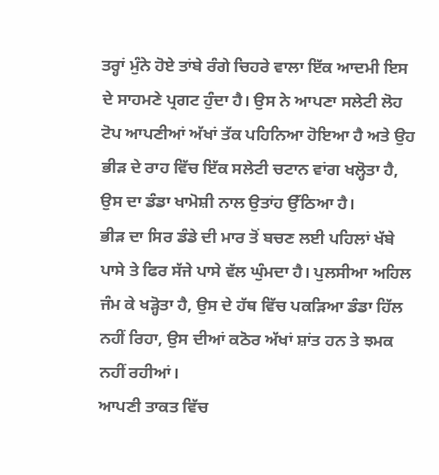ਤਰ੍ਹਾਂ ਮੁੰਨੇ ਹੋਏ ਤਾਂਬੇ ਰੰਗੇ ਚਿਹਰੇ ਵਾਲਾ ਇੱਕ ਆਦਮੀ ਇਸ ਦੇ ਸਾਹਮਣੇ ਪ੍ਰਗਟ ਹੁੰਦਾ ਹੈ। ਉਸ ਨੇ ਆਪਣਾ ਸਲੇਟੀ ਲੋਹ ਟੋਪ ਆਪਣੀਆਂ ਅੱਖਾਂ ਤੱਕ ਪਹਿਨਿਆ ਹੋਇਆ ਹੈ ਅਤੇ ਉਹ ਭੀੜ ਦੇ ਰਾਹ ਵਿੱਚ ਇੱਕ ਸਲੇਟੀ ਚਟਾਨ ਵਾਂਗ ਖਲ੍ਹੋਤਾ ਹੈ, ਉਸ ਦਾ ਡੰਡਾ ਖਾਮੋਸ਼ੀ ਨਾਲ ਉਤਾਂਹ ਉੱਠਿਆ ਹੈ।
ਭੀੜ ਦਾ ਸਿਰ ਡੰਡੇ ਦੀ ਮਾਰ ਤੋਂ ਬਚਣ ਲਈ ਪਹਿਲਾਂ ਖੱਬੇ ਪਾਸੇ ਤੇ ਫਿਰ ਸੱਜੇ ਪਾਸੇ ਵੱਲ ਘੁੰਮਦਾ ਹੈ। ਪੁਲਸੀਆ ਅਹਿਲ ਜੰਮ ਕੇ ਖੜ੍ਹੋਤਾ ਹੈ, ਉਸ ਦੇ ਹੱਥ ਵਿੱਚ ਪਕੜਿਆ ਡੰਡਾ ਹਿੱਲ ਨਹੀਂ ਰਿਹਾ, ਉਸ ਦੀਆਂ ਕਠੋਰ ਅੱਖਾਂ ਸ਼ਾਂਤ ਹਨ ਤੇ ਝਮਕ ਨਹੀਂ ਰਹੀਆਂ।
ਆਪਣੀ ਤਾਕਤ ਵਿੱਚ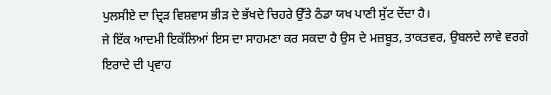ਪੁਲਸੀਏ ਦਾ ਦ੍ਰਿੜ ਵਿਸ਼ਵਾਸ ਭੀੜ ਦੇ ਭੱਖਦੇ ਚਿਹਰੇ ਉੱਤੇ ਠੰਡਾ ਯਖ ਪਾਣੀ ਸੁੱਟ ਦੇਂਦਾ ਹੈ।
ਜੇ ਇੱਕ ਆਦਮੀ ਇਕੱਲਿਆਂ ਇਸ ਦਾ ਸਾਹਮਣਾ ਕਰ ਸਕਦਾ ਹੈ ਉਸ ਦੇ ਮਜ਼ਬੂਤ, ਤਾਕਤਵਰ, ਉਬਲਦੇ ਲਾਵੇ ਵਰਗੇ ਇਰਾਦੇ ਦੀ ਪ੍ਰਵਾਹ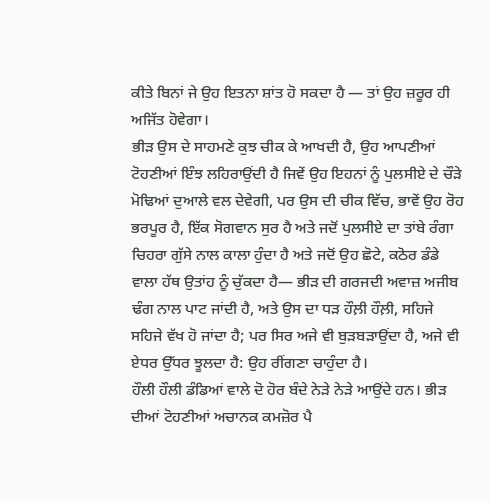ਕੀਤੇ ਬਿਨਾਂ ਜੇ ਉਹ ਇਤਨਾ ਸ਼ਾਂਤ ਹੋ ਸਕਦਾ ਹੈ — ਤਾਂ ਉਹ ਜ਼ਰੂਰ ਹੀ ਅਜਿੱਤ ਹੋਵੇਗਾ।
ਭੀੜ ਉਸ ਦੇ ਸਾਹਮਣੇ ਕੁਝ ਚੀਕ ਕੇ ਆਖਦੀ ਹੈ, ਉਹ ਆਪਣੀਆਂ ਟੋਹਣੀਆਂ ਇੰਝ ਲਹਿਰਾਉਂਦੀ ਹੈ ਜਿਵੇਂ ਉਹ ਇਹਨਾਂ ਨੂੰ ਪੁਲਸੀਏ ਦੇ ਚੌੜੇ ਮੋਢਿਆਂ ਦੁਆਲੇ ਵਲ ਦੇਵੇਗੀ, ਪਰ ਉਸ ਦੀ ਚੀਕ ਵਿੱਚ, ਭਾਵੇਂ ਉਹ ਰੋਹ ਭਰਪੂਰ ਹੈ, ਇੱਕ ਸੋਗਵਾਨ ਸੁਰ ਹੈ ਅਤੇ ਜਦੋਂ ਪੁਲਸੀਏ ਦਾ ਤਾਂਬੇ ਰੰਗਾ ਚਿਹਰਾ ਗੁੱਸੇ ਨਾਲ ਕਾਲਾ ਹੁੰਦਾ ਹੈ ਅਤੇ ਜਦੋਂ ਉਹ ਛੋਟੇ, ਕਠੋਰ ਡੰਡੇ ਵਾਲਾ ਹੱਥ ਉਤਾਂਹ ਨੂੰ ਚੁੱਕਦਾ ਹੈ— ਭੀੜ ਦੀ ਗਰਜਦੀ ਅਵਾਜ਼ ਅਜੀਬ ਢੰਗ ਨਾਲ ਪਾਟ ਜਾਂਦੀ ਹੈ, ਅਤੇ ਉਸ ਦਾ ਧੜ ਹੌਲ਼ੀ ਹੌਲ਼ੀ, ਸਹਿਜੇ ਸਹਿਜੇ ਵੱਖ ਹੋ ਜਾਂਦਾ ਹੈ; ਪਰ ਸਿਰ ਅਜੇ ਵੀ ਬੁੜਬੜਾਉਂਦਾ ਹੈ, ਅਜੇ ਵੀ ਏਧਰ ਉੱਧਰ ਝੂਲਦਾ ਹੈ: ਉਹ ਰੀਂਗਣਾ ਚਾਹੁੰਦਾ ਹੈ।
ਹੌਲੀ ਹੌਲੀ ਡੰਡਿਆਂ ਵਾਲੇ ਦੋ ਹੋਰ ਬੰਦੇ ਨੇੜੇ ਨੇੜੇ ਆਉਂਦੇ ਹਨ। ਭੀੜ ਦੀਆਂ ਟੋਹਣੀਆਂ ਅਚਾਨਕ ਕਮਜ਼ੋਰ ਪੈ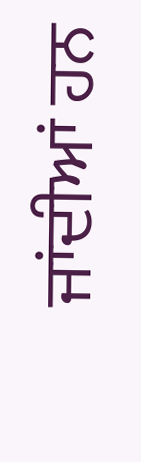ਜਾਂਦੀਆਂ ਹਨ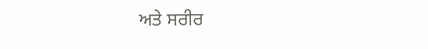ਅਤੇ ਸਰੀਰ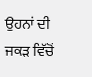ਉਹਨਾਂ ਦੀ ਜਕੜ ਵਿੱਚੋਂ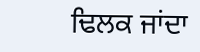ਢਿਲਕ ਜਾਂਦਾ